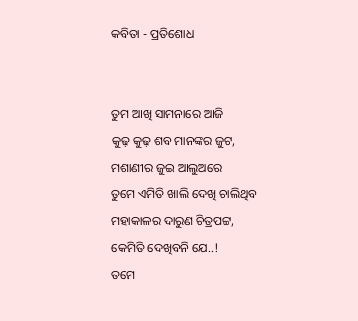କବିତା - ପ୍ରତିଶୋଧ


ତୁମ ଆଖି ସାମନାରେ ଆଜି
କୁଢ଼ କୁଢ଼ ଶବ ମାନଙ୍କର ଜୁଟ,
ମଶାଣୀର ଜୁଇ ଆଲୁଅରେ
ତୁମେ ଏମିତି ଖାଲି ଦେଖି ଚାଲିଥିବ
ମହାକାଳର ଦାରୁଣ ଚିତ୍ରପଟ୍ଟ,
କେମିତି ଦେଖିବନି ଯେ..!
ତମେ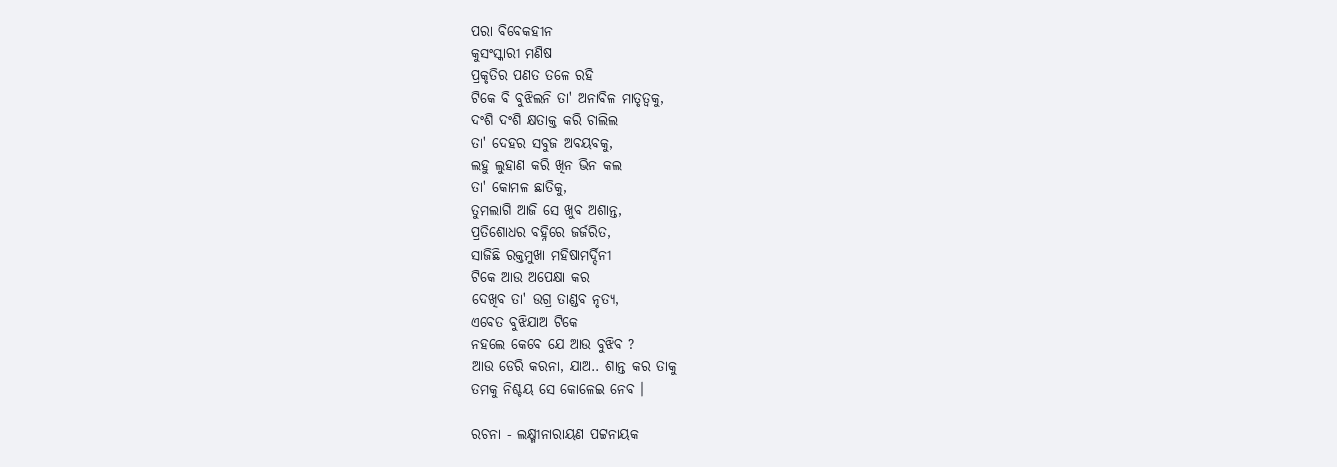ପରା ବିବେକହୀନ
କୁସଂସ୍କାରୀ ମଣିଷ
ପ୍ରକୃତିର ପଣତ ତଳେ ରହି
ଟିକେ ବି ବୁଝିଲନି ତା' ଅନାବିଳ ମାତୃତ୍ୱକୁ,
ଦଂଶି ଦଂଶି କ୍ଷତାକ୍ତ କରି ଚାଲିଲ
ତା' ଦେହର ସବୁଜ ଅବୟବକୁ,
ଲହୁ ଲୁହାଣ କରି ଖିନ ଭିନ କଲ
ତା' କୋମଳ ଛାତିକୁ,
ତୁମଲାଗି ଆଜି ସେ ଖୁବ ଅଶାନ୍ତ,
ପ୍ରତିଶୋଧର ବହ୍ନିରେ ଜର୍ଜରିତ,
ସାଜିଛି ରକ୍ତମୁଖା ମହିଷାମର୍ଦ୍ଦିନୀ
ଟିକେ ଆଉ ଅପେକ୍ଷା କର
ଦେଖିବ ତା' ଉଗ୍ର ତାଣ୍ଡବ ନୃତ୍ୟ,
ଏବେତ ବୁଝିଯାଅ ଟିକେ
ନହଲେ କେବେ ଯେ ଆଉ ବୁଝିବ ?
ଆଉ ଡେରି କରନା, ଯାଅ.. ଶାନ୍ତ କର ତାକୁ
ତମକୁ ନିଶ୍ଚୟ ସେ କୋଳେଇ ନେବ ।

ରଚନା - ଲକ୍ଷ୍ମୀନାରାୟଣ ପଟ୍ଟନାୟକ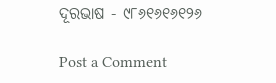ଦୂରଭାଷ - ୯୮୬୧୬୧୬୧୨୬

Post a Comment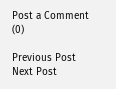Post a Comment (0)

Previous Post Next Post